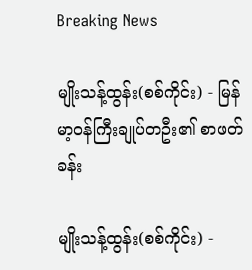Breaking News

မျိုးသန့်ထွန်း(စစ်ကိုင်း) - မြန်မာ့ဝန်ကြီးချုပ်‌တဦး၏ စာဖတ်ခန်း

မျိုးသန့်ထွန်း(စစ်ကိုင်း) -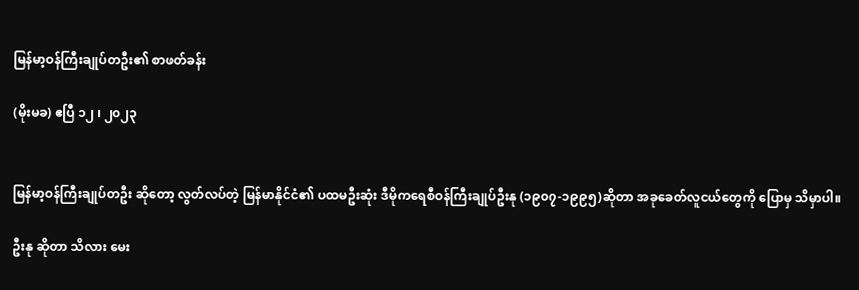မြန်မာ့ဝန်ကြီးချုပ်‌တဦး၏ စာဖတ်ခန်း

(မိုးမခ) ဧပြီ ၁၂ ၊ ၂၀၂၃


မြန်မာ့ဝန်ကြီးချုပ်တဦး ဆိုတော့ လွတ်လပ်တဲ့ မြန်မာနိုင်ငံ၏ ပထမဦးဆုံး ဒီမိုကရေစီဝန်ကြီးချုပ်ဦးနု (၁၉၀၇-၁၉၉၅)ဆိုတာ အခုခေတ်လူငယ်‌တွေကို‌ ပြောမှ သိမှာပါ။

ဦးနု ဆိုတာ သိလား မေး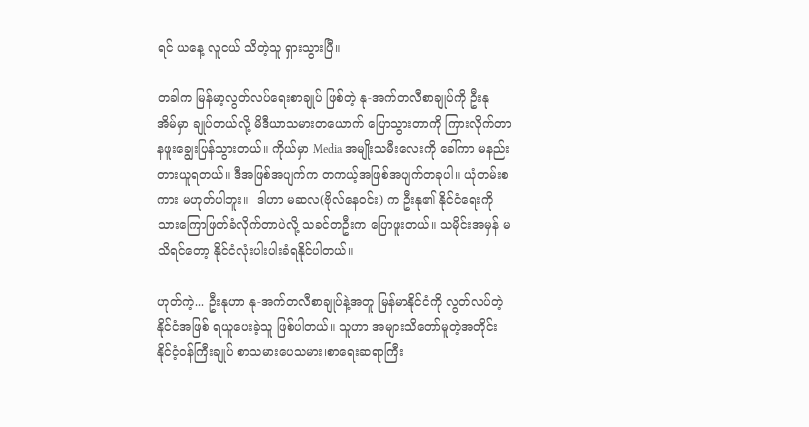ရင် ယနေ့ လူငယ် သိတဲ့သူ ရှားသွားပြီ။

တခါက မြန်မာ့လွတ်လပ်ရေးစာချုပ် ဖြစ်တဲ့ နု-အက်တလီစာချုပ်ကို ဦးနု အိမ်မှာ ချုပ်တယ်လို့ မိဒီယာသမားတယောက် ပြောသွားတာကို ကြားလိုက်တာ နဖူးချွေးပြန်သွားတယ်။ ကိုယ်မှာ Media အမျိုးသမီးလေးကို ခေါ်ကာ မနည်းတားယူရတယ်။ ဒီအဖြစ်အပျက်က တကယ့်အဖြစ်အပျက်တခုပါ။ ယုံ‌တမ်းစကား မဟုတ်ပါဘူး။  ဒါဟာ မဆလ(ဗိုလ်နေဝင်း) က ဦးနု၏ နိုင်ငံရေးကို သားကြောဖြတ်ခံလိုက်တာပဲလို့ သခင်တဦးက ပြောဖူးတယ်။ သမိုင်းအမှန် မသိရင်တော့ နိုင်ငံလုံးပါးပါးခံရနိုင်ပါတယ်။

ဟုတ်ကဲ့... ဦးနုဟာ နု-အက်တလီစာချုပ်နဲ့အတူ မြန်မာနိုင်ငံကို လွတ်လပ်တဲ့နိုင်ငံအဖြစ် ရယူပေးခဲ့သူ ဖြစ်ပါတယ်။ သူဟာ အများသိတော်မူတဲ့အတိုင်း နိုင်ငံ့ဝန်ကြီးချုပ် စာသမားပေသမား၊စာရေးဆရာကြီး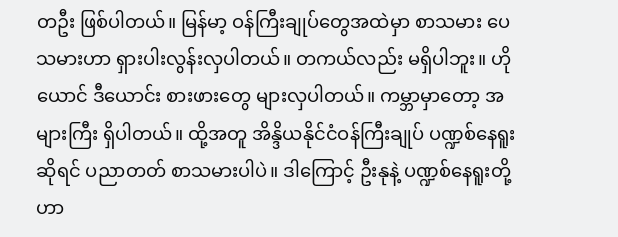တဦး ဖြစ်ပါတယ်။ မြန်မာ့ ဝန်ကြီးချုပ်တွေအထဲမှာ စာသမား ပေသမားဟာ ရှားပါးလွန်းလှပါတယ်။ တကယ်လည်း မရှိပါဘူး။ ဟိုယောင် ဒီယောင်း စားဖားတွေ များလှပါတယ်။ ကမ္ဘာမှာတော့ အများကြီး ရှိပါတယ်။ ထို့အတူ အိန္ဒိယနိုင်ငံဝန်ကြီးချုပ် ပဏ္ဍစ်နေရူး ဆိုရင် ပညာတတ် စာသမားပါပဲ။ ဒါကြောင့် ဦးနုနဲ့ ပဏ္ဍစ်နေရူးတို့ဟာ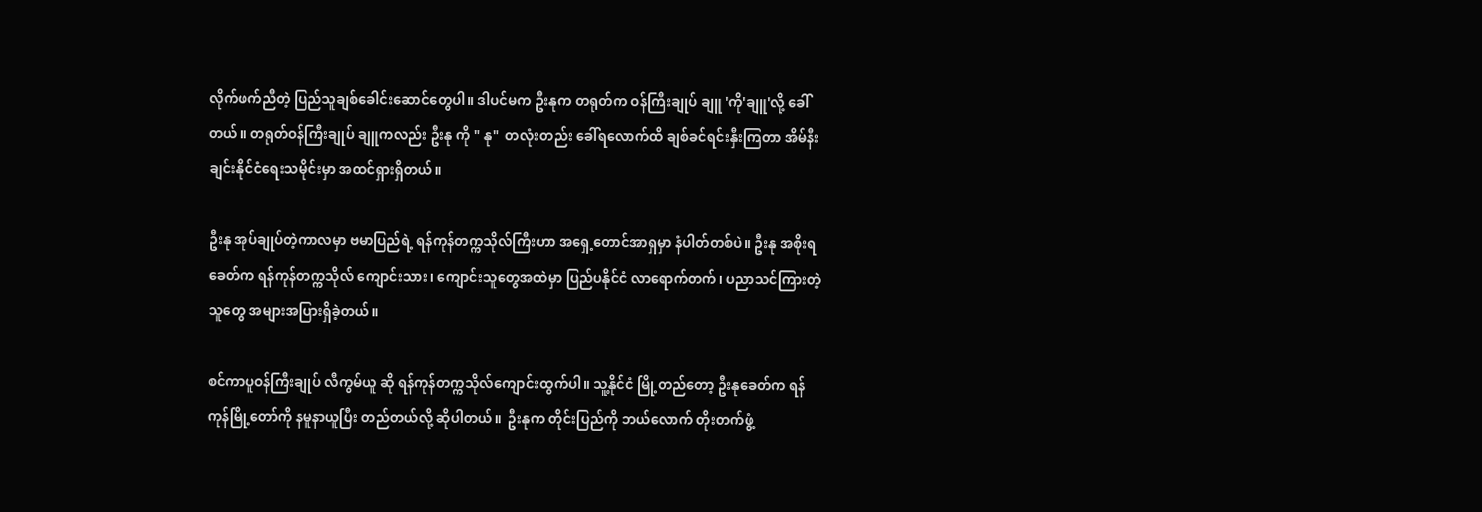လိုက်ဖက်ညီတဲ့ ပြည်သူချစ်ခေါင်းဆောင်တွေပါ။ ဒါပင်မက ဦးနုက တရုတ်က ဝန်ကြီးချုပ် ချူ 'ကို'ချူ'လို့ ခေါ်တယ်။ တရုတ်ဝန်ကြီးချုပ် ချူကလည်း ဦးနု ကို " နု"  တလုံးတည်း ခေါ်ရလောက်ထိ ချစ်ခင်ရင်းနှီးကြတာ အိမ်နီးချင်းနိုင်ငံရေးသမိုင်းမှာ အထင်ရှားရှိတယ်။

ဦးနု အုပ်ချုပ်တဲ့ကာလမှာ ဗမာပြည်ရဲ့ ရန်ကုန်တက္ကသိုလ်ကြီးဟာ အရှေ့တောင်အာရှမှာ နံပါတ်တစ်ပဲ။ ဦးနု အစိုးရခေတ်က ရန်ကုန်တက္ကသိုလ် ကျောင်းသား၊ ကျောင်းသူတွေအထဲမှာ ပြည်ပနိုင်ငံ လာရောက်တက်၊ ပညာသင်ကြားတဲ့သူတွေ အများအပြားရှိခဲ့တယ်။

စင်ကာပူဝန်ကြီးချုပ် လီကွမ်ယူ ဆို ရန်ကုန်တက္ကသိုလ်ကျောင်းထွက်ပါ။ သူ့နိုင်ငံ မြို့တည်တော့ ဦးနုခေတ်က ရန်ကုန်မြို့‌တော်ကို နမူနာယူပြီး တည်တယ်လို့ ဆိုပါတယ်။  ဦးနုက တိုင်းပြည်ကို ဘယ်လောက် တိုးတက်ဖွံ့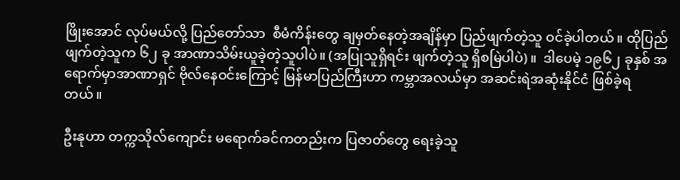ဖြိုးအောင် လုပ်မယ်လို့ ပြည်တော်သာ  စီမံကိန်းတွေ ချမှတ်နေတဲ့အချိန်မှာ ပြည်ဖျက်တဲ့သူ ဝင်ခဲ့ပါတယ်။ ထိုပြည်ဖျက်တဲ့သူက ၆၂ ခု အာဏာသိမ်းယူခဲ့တဲ့သူပါပဲ။ (အပြုသူရှိရင်း ဖျက်တဲ့သူ ရှိစမြဲပါပဲ)။  ဒါပေမဲ့ ၁၉၆၂ ခုနှစ် အရောက်မှာအာဏာရှင် ဗိုလ်နေဝင်းကြောင့် မြန်မာပြည်ကြီးဟာ ကမ္ဘာအလယ်မှာ အဆင်းရဲအဆုံးနိုင်ငံ ဖြစ်ခဲ့ရတယ်။

ဦးနုဟာ တက္ကသိုလ်ကျောင်း မရောက်ခင်ကတည်းက ပြဇာတ်တွေ ရေးခဲ့သူ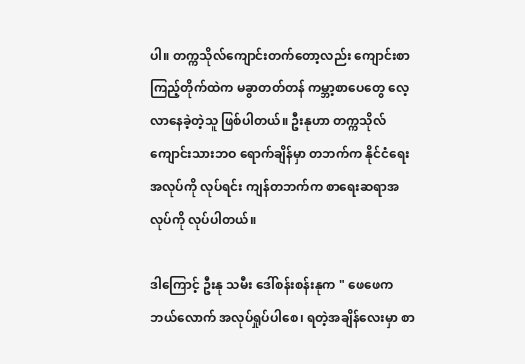ပါ။ တက္ကသိုလ်ကျောင်းတက်တော့လည်း ကျောင်းစာကြည့်တိုက်ထဲက မခွာတတ်တန် ကမ္ဘာ့စာပေတွေ လေ့လာနေခဲ့တဲ့သူ ဖြစ်ပါတယ်။ ဦးနုဟာ တက္ကသိုလ်ကျောင်းသားဘဝ ရောက်ချိန်မှာ တဘက်က နိုင်ငံရေးအလုပ်ကို လုပ်ရင်း ကျန်တဘက်က စာရေးဆရာအလုပ်ကို လုပ်ပါတယ်။

ဒါကြောင့် ဦးနု သမီး ဒေါ်စန်းစန်းနုက " ဖေဖေက ဘယ်လောက် အလုပ်ရှုပ်ပါစေ၊ ရတဲ့အချိန်လေးမှာ စာ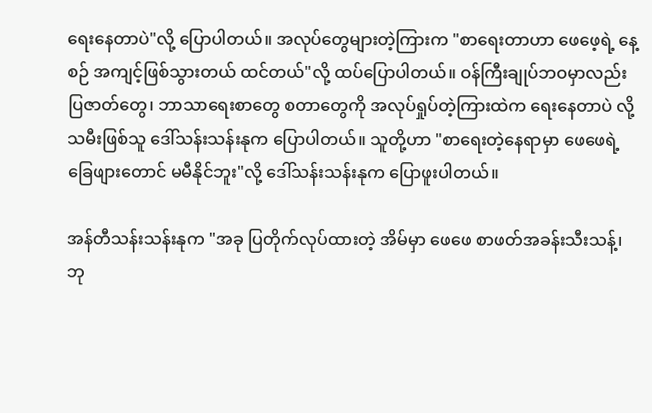ရေးနေတာပဲ"လို့ ပြောပါတယ်။ အလုပ်တွေများတဲ့ကြားက "စာရေးတာဟာ ဖေဖေ့ရဲ့ နေ့စဉ် အကျင့်ဖြစ်သွားတယ် ထင်တယ်"လို့ ထပ်ပြောပါတယ်။ ဝန်ကြီးချုပ်ဘဝမှာလည်း ပြဇာတ်တွေ၊ ဘာသာရေးစာတွေ စတာတွေကို အလုပ်ရှုပ်တဲ့ကြားထဲက ရေးနေတာပဲ လို့ သမီးဖြစ်သူ ဒေါ်သန်းသန်းနုက ပြောပါတယ်။ သူတို့ဟာ "စာရေးတဲ့နေရာမှာ ဖေဖေရဲ့ ခြေဖျားတောင် မမီနိုင်ဘူး"လို့ ဒေါ်သန်းသန်းနုက ပြောဖူးပါတယ်။

အန်တီသန်းသန်းနုက "အခု ပြတိုက်လုပ်ထားတဲ့ အိမ်မှာ ဖေဖေ စာဖတ်အခန်းသီးသန့်၊ ဘု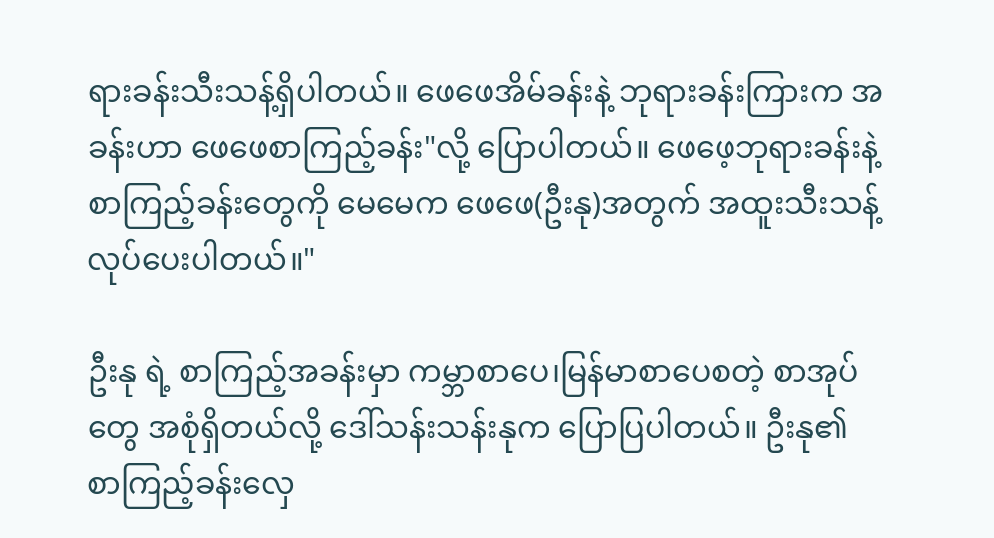ရားခန်းသီးသန့်‌ရှိပါတယ်။ ဖေဖေအိမ်ခန်းနဲ့ ဘုရားခန်းကြားက အခန်းဟာ ဖေဖေစာကြည့်ခန်း"လို့ ပြောပါတယ်။ ဖေဖေ့ဘုရားခန်းနဲ့ စာကြည့်ခန်းတွေကို မေမေက ဖေဖေ(ဦးနု)အတွက် အထူးသီးသန့် လုပ်ပေးပါတယ်။"

ဦးနု ရဲ့ စာကြည့်အခန်းမှာ ကမ္ဘာစာပေ၊မြန်မာစာပေစတဲ့ စာအုပ်တွေ အစုံရှိတယ်လို့ ဒေါ်သန်းသန်းနုက ပြောပြပါတယ်။ ဦးနု၏ စာကြည့်ခန်းလှေ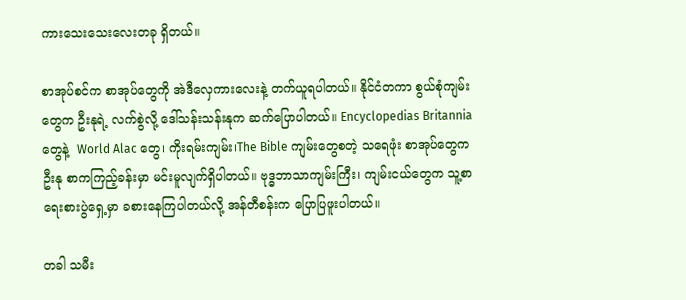ကားသေးသေးလေးတခု ရှိတယ်။

စာအုပ်စင်က စာအုပ်တွေကို အဲဒီလှေကားလေးနဲ့ တက်ယူရပါတယ်။ နိုင်ငံတကာ စွယ်စုံကျမ်းတွေက ဦးနုရဲ့ လက်စွဲလို့ ဒေါ်သန်းသန်းနုက ဆက်ပြောပါတယ်။ Encyclopedias Britannia တွေနဲ့  World Alac တွေ၊ ကိုးရမ်းကျမ်း၊The Bible ကျမ်းတွေစတဲ့ သရေဖုံး စာအုပ်တွေက ဦးနု စာကကြည့်ခန်းမှာ မင်းမူလျက်ရှိပါတယ်။ ဗုဒ္ဓဘာသာကျမ်းကြီး၊ ကျမ်းငယ်တွေက သူ့စာရေးစားပွဲရှေ့မှာ ခစားနေကြပါတယ်လို့ အန်တီစန်းက ပြောပြဖူးပါတယ်။

တခါ သမီး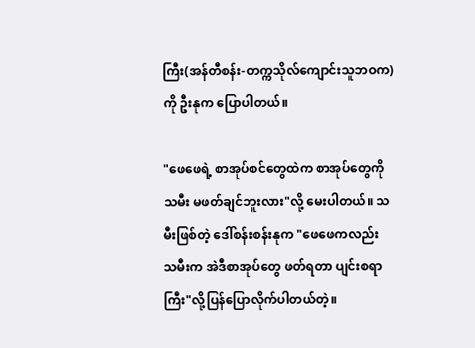ကြီး(အန်တီစန်း-တက္ကသိုလ်ကျောင်းသူဘဝက)ကို ဦးနုက ပြောပါတယ်။

"ဖေဖေရဲ့ စာအုပ်စင်တွေထဲက စာအုပ်တွေကို သမီး မဖတ်ချင်ဘူးလား"လို့ မေးပါတယ်။ သမီးဖြစ်တဲ့ ဒေါ်စန်းစန်းနုက "ဖေဖေကလည်း သမီးက အဲဒီစာအုပ်တွေ ဖတ်ရတာ ပျင်းစရာကြီး"လို့ပြန်ပြောလိုက်ပါတယ်တဲ့။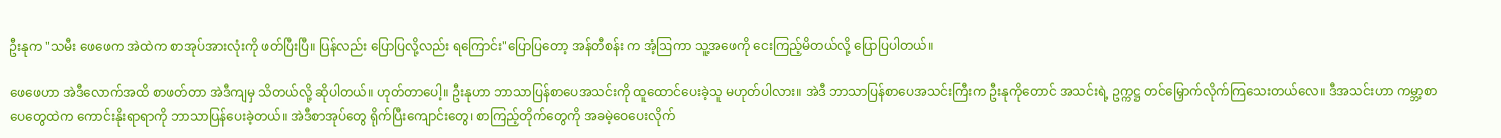ဦးနုက "သမီး ဖေဖေက အဲထဲက စာအုပ်အားလုံးကို ဖတ်ပြီးပြီ။ ပြန်လည်း ပြောပြလို့လည်း ရကြောင်း"ပြောပြတော့ အန်တီစန်း က အံ့ဩကာ သူ့‌အဖေကို ငေးကြည့်မိတယ်လို့ ပြောပြပါတယ်။

ဖေဖေဟာ အဲဒီလောက်အထိ စာဖတ်တာ အဲဒီကျမှ သိတယ်လို့ ဆိုပါတယ်။ ဟုတ်တာပေါ့။ ဦးနုဟာ ဘာသာပြန်စာပေအသင်းကို ထူထောင်ပေးခဲ့သူ မဟုတ်ပါလား။ အဲဒီ ဘာသာပြန်စာပေအသင်းကြီးက ဦးနုကိုတောင် အသင်းရဲ့ ဥက္ကဋ္ဌ တင်မြှောက်လိုက်ကြသေးတယ်လေ။ ဒီအသင်းဟာ ကမ္ဘာ့စာပေတွေထဲက ကောင်းနိုးရာရာကို ဘာသာပြန်ပေးခဲ့တယ်။ အဲဒီစာအုပ်တွေ ရိုက်ပြီးကျောင်းတွေ၊ စာကြည့်တိုက်တွေကို အခမဲ့ဝေပေးလိုက်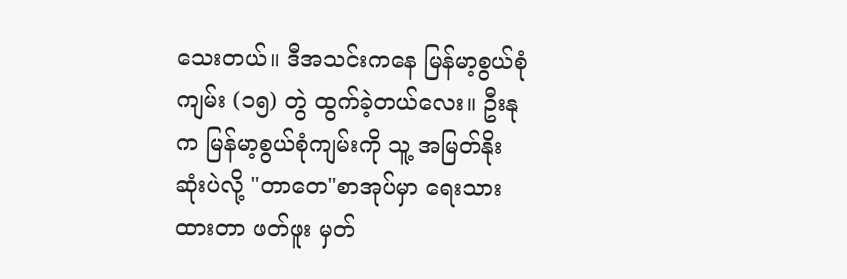သေးတယ်။ ဒီအသင်းကနေ မြန်မာ့စွယ်စုံကျမ်း (၁၅) တွဲ ထွက်ခဲ့တယ်လေး။ ဦးနုက မြန်မာ့စွယ်စုံကျမ်းကို သူ့ အမြတ်နိုးဆုံးပဲလို့ "တာတေ"စာအုပ်မှာ ရေးသားထားတာ ဖတ်ဖူး မှတ်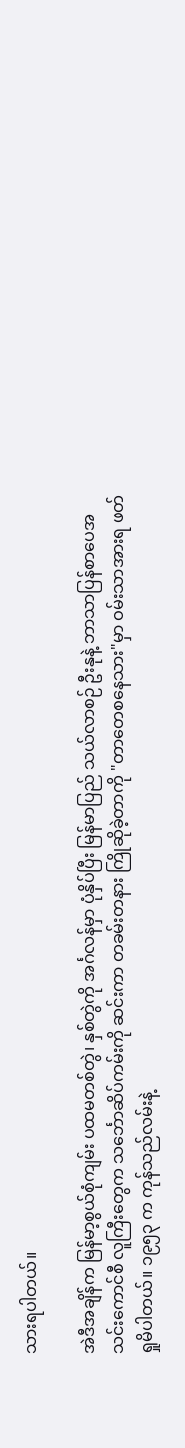သားရပါတယ်။

အဲဒီအချိန်က မြန်မာ့စွယ်စုံကျမ်း ပထမတစ်တွဲ၊ နှစ်တွဲကို အင်္ဂလန်မှာ ပုံနှိပ်ပြီး မြန်မာပြည် သယ်လာစဉ် ဦးနုနဲ့ ဘာသာပြန်စာပေအသင်းကောင်စီ လူကြီးတွေက သင်္ဘောဆိပ်ကမ်းကို ဆင်းကာ တခမ်းတနား ကြိုဆိုခဲ့တာကို "တာတေစနေသား"မှာ ဝမ်းသာအားရ ဖတ်ရှုမိပါတယ်။ ၁၉၅၃ က ကုန်သည်လမ်းနဲ့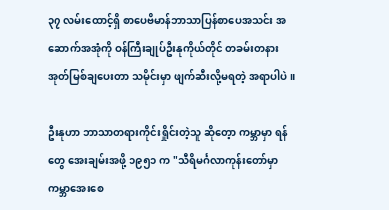၃၇ လမ်းထောင့်ရှိ စာပေဗိမာန်ဘာသာပြန်စာပေအသင်း အဆောက်အအုံကို ဝန်ကြီးချုပ်ဦးနုကိုယ်တိုင် တခမ်းတနား အုတ်မြစ်ချပေးတာ သမိုင်းမှာ ဖျက်ဆီးလို့မရတဲ့ အရာပါပဲ။

ဦးနုဟာ ဘာသာတရားကိုင်းရှိုင်းတဲ့သူ ဆိုတေ့ာ ကမ္ဘာမှာ ရန်တွေ အေးချမ်းအဖို့ ၁၉၅၁ က "သီရိမင်္ဂလာကုန်းတော်မှာ ကမ္ဘာအေးစေ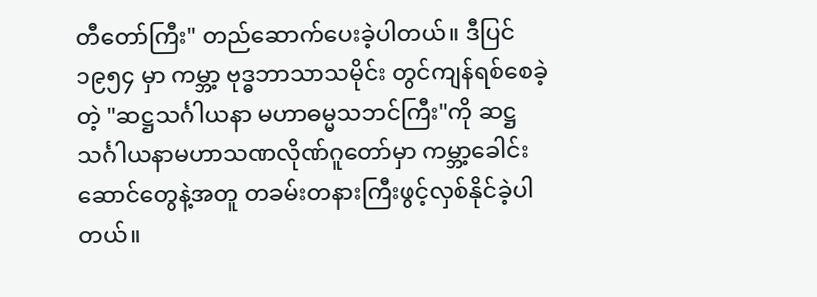တီတော်ကြီး" တည်ဆောက်ပေးခဲ့ပါတယ်။ ဒီပြင် ၁၉၅၄ မှာ ကမ္ဘာ့ ဗုဒ္ဓဘာသာသမိုင်း တွင်ကျန်ရစ်စေခဲ့တဲ့ "ဆဋ္ဌသင်္ဂါယနာ မဟာဓမ္မသဘင်ကြီး"ကို ဆဋ္ဌသင်္ဂါယနာမဟာသဏလိုဏ်ဂူတော်မှာ ကမ္ဘာ့ခေါင်းဆောင်တွေနဲ့အတူ တခမ်းတနားကြီးဖွင့်လှစ်နိုင်ခဲ့ပါတယ်။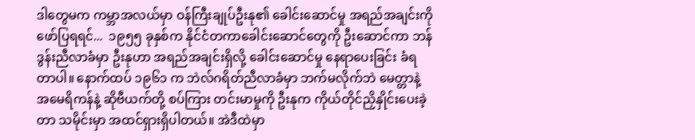ဒါတွေမက ကမ္ဘာ‌အလယ်မှာ ဝန်ကြီးချုပ်ဦးနု၏ ခေါင်းဆောင်မှု အရည်အချင်းကို ဖော်ပြရရင်...  ၁၉၅၅ ခုနှစ်က နိုင်ငံတကာခေါင်းဆောင်‌တွေကို ဦးဆောင်ကာ ဘန်ဒွန်းညီလာခံမှာ ဦးနုဟာ အရည်အချင်းရှိလို့ ခေါင်းဆောင်မှု နေရာပေးခြင်း ခံရတာပါ။ နောက်ထပ် ၁၉၆၁ က ဘဲလ်ဂရိတ်ညီလာခံမှာ ဘက်မလိုက်ဘဲ မေတ္တာနဲ့ အမေရိကန်နဲ့ ဆိုဗီယက်တို့ စပ်ကြား တင်းမာမှုကို ဦးနုက ကိုယ်တိုင်ညှိနှိုင်းပေးခဲ့တာ သမိုင်းမှာ အထင်ရှားရှိပါတယ်။ အဲဒီထဲမှာ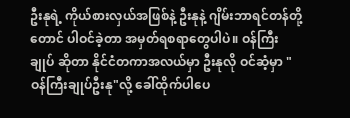ဦးနုရဲ့ ကိုယ်စားလှယ်အဖြစ်နဲ့ ဦးနုနဲ့ ဂျိမ်းဘာရင်တန်တို့တောင် ပါဝင်ခဲ့တာ အမှတ်ရစရာတွေပါပဲ။ ဝန်ကြီးချုပ် ဆိုတာ နိုင်ငံတကာအလယ်မှာ ဦးနုလို ဝင်ဆံ့မှာ "ဝန်ကြီးချုပ်ဦးနု"လို့ ခေါ်ထိုက်ပါပေ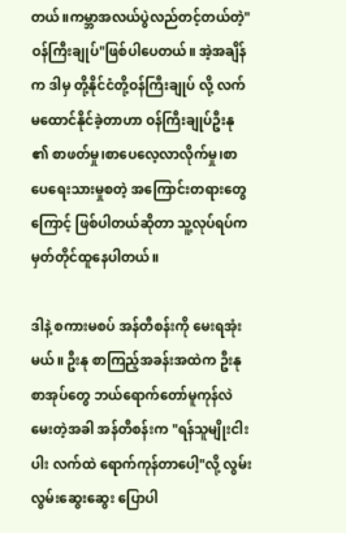တယ်။ကမ္ဘာအလယ်ပွဲလည်တင့်တယ်တဲ့"ဝန်ကြီးချုပ်"ဖြစ်ပါ‌ပေတယ်။ အဲ့အချိန်က ဒါမှ တို့နိုင်ငံတို့ဝန်ကြီးချုပ် လို့ လက်မထောင်နိုင်ခဲ့တာဟာ ဝန်ကြီးချုပ်ဦးနု ၏ စာဖတ်မှု၊စာပေလေ့လာလိုက်မှု၊စာပေရေးသားမှုစတဲ့ အကြောင်းတရားတွေကြောင့် ဖြစ်ပါတယ်ဆိုတာ သူ့လုပ်ရပ်က မှတ်တိုင်ထူနေပါတယ်။

ဒါနဲ့ စကားမစပ် အန်တီစန်းကို မေးရအုံးမယ်။ ဦးနု စာကြည့်အခန်းအထဲက ဦးနု စာအုပ်တွေ ဘယ်ရောက်တော်မူကုန်လဲ မေးတဲ့အခါ အန်တီစန်းက "ရန်သူမျိုးငါးပါး လက်ထဲ ရောက်ကုန်တာပေါ့"လို့ လွမ်းလွမ်းဆွေးဆွေး ပြောပါ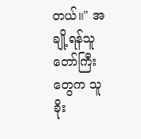တယ်။" အချို့ရန်သူတော်ကြီးတွေက သူခိုး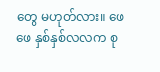တွေ မဟုတ်လား။ ဖေဖေ နှစ်နှစ်လလက စု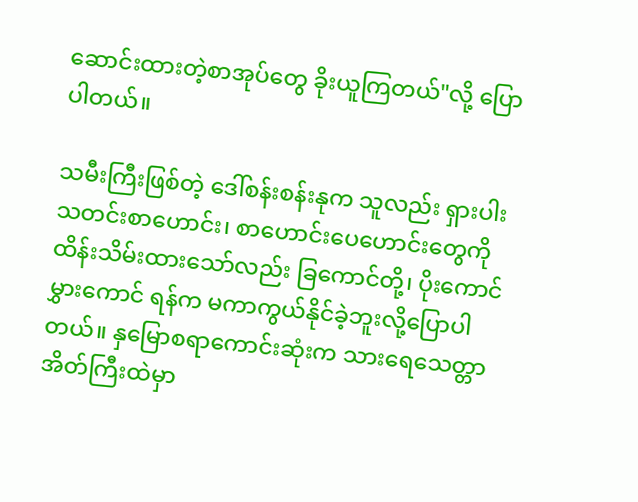ဆောင်းထားတဲ့စာအုပ်တွေ ခိုးယူကြတယ်"လို့ ပြောပါတယ်။

သမီးကြီးဖြစ်တဲ့ ဒေါ်စန်းစန်းနုက သူလည်း ရှားပါးသတင်းစာဟောင်း၊ စာဟောင်းပေဟောင်းတွေကို ထိန်းသိမ်းထားသော်လည်း ခြ‌ကောင်တို့၊ ပိုးကောင်မွှား‌ကောင် ရန်က မကာကွယ်နိုင်ခဲ့ဘူးလို့ပြောပါတယ်။ နှမြောစရာကောင်းဆုံးက သားရေသေတ္တာအိတ်ကြီးထဲမှာ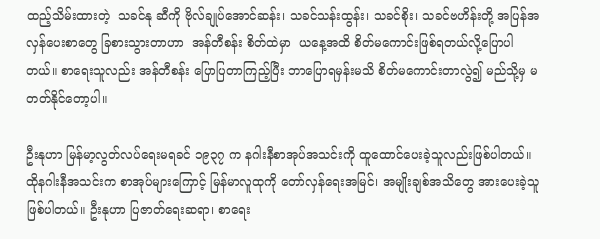ထည့်သိမ်းထားတဲ့  သခင်နု ဆီကို ဗိုလ်ချုပ်အောင်ဆန်း၊ သခင်သန်းထွန်း၊ သခင်စိုး၊ သခင်ဗဟိန်းတို့ အပြန်အလှန်ပေးစာတွေ ခြစားသွားတာဟာ  အန်တီစန်း စိတ်ထဲမှာ  ယနေ့အထိ စိတ်မကောင်းဖြစ်ရတယ်လို့ပြောပါတယ်။ စာရေးသူလည်း အန်တီစန်း ပြောပြတာကြည့်ပြီး ဘာပြောရမှန်းမသိ စိတ်မကောင်းတာလွဲ၍ မည်သို့မှ မတတ်နိုင်တော့ပါ။

ဦးနုဟာ မြန်မာ့လွတ်လပ်ရေးမရခင် ၁၉၃၇ က နဂါးနီစာအုပ်အသင်းကို ထူထောင်ပေးခဲ့သူလည်းဖြစ်ပါတယ်။ ထိုနဂါးနီအသင်းက စာအုပ်များကြောင့် မြန်မာလူထုကို တော်လှန်ရေးအမြင်၊ အမျိုးချစ်အသိတွေ အားပေးခဲ့သူ ဖြစ်ပါတယ်။ ဦးနုဟာ ပြဇာတ်ရေးဆရာ၊ စာ‌ရေး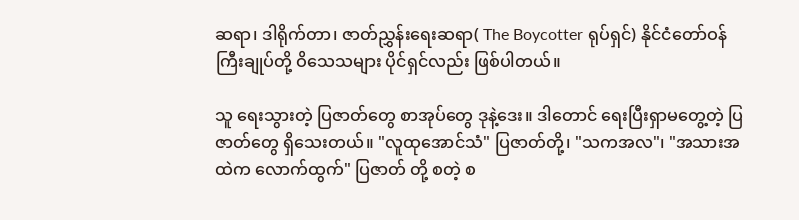ဆရာ၊ ဒါရိုက်တာ၊ ဇာတ်ညွှန်းရေးဆရာ( The Boycotter ရုပ်ရှင်) နိုင်ငံတော်ဝန်ကြီးချုပ်တို့ ဝိသေသများ ပိုင်ရှင်လည်း ဖြစ်ပါတယ်။

သူ ရေးသွားတဲ့ ပြဇာတ်တွေ စာအုပ်တွေ ဒုနဲ့ဒေး။ ဒါတောင် ရေးပြီးရှာမတွေ့တဲ့ ပြဇာတ်တွေ ရှိသေးတယ်။ "လူထုအောင်သံ" ပြဇာတ်တို့၊ "သကအလ"၊ "အသားအထဲက လောက်ထွက်" ပြဇာတ် တို့ စတဲ့ စ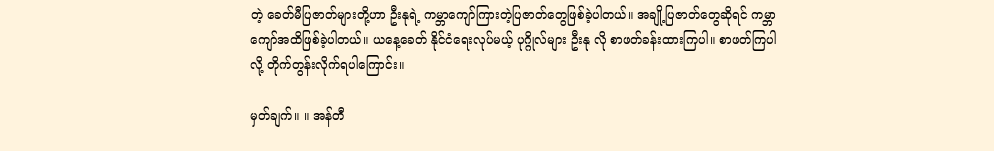တဲ့ ခေတ်မီပြဇာတ်များတို့ဟာ ဦးနုရဲ့ ကမ္ဘာ‌ကျော်ကြားတဲ့ပြဇာတ်တွေဖြစ်ခဲ့ပါတယ်။ အချို့ပြဇာတ်တွေဆိုရင် ကမ္ဘာကျော်အထိဖြစ်ခဲ့ပါတယ်။ ယနေ့ခေတ် နိုင်ငံရေးလုပ်မယ့် ပုဂ္ဂိုလ်များ ဦးနု လို စာဖတ်ခန်းထားကြပါ။ စာဖတ်ကြပါလို့ တိုက်တွန်းလိုက်ရပါကြောင်း။

မှတ်ချက်။ ။ အန်တီ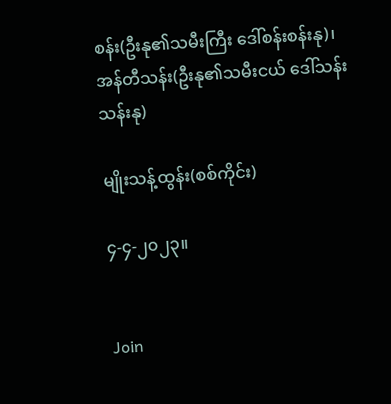စန်း(ဦးနု၏သမီးကြီး ဒေါ်စန်းစန်းနု)၊ အန်တီသန်း(ဦးနု၏သမီးငယ် ဒေါ်သန်းသန်းနု)

မျိုးသန့်ထွန်း(စစ်ကိုင်း)

၄-၄-၂၀၂၃။


Join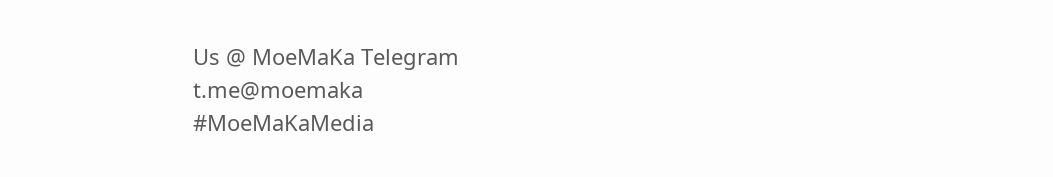Us @ MoeMaKa Telegram
t.me@moemaka
#MoeMaKaMedia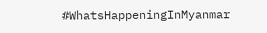#WhatsHappeningInMyanmar